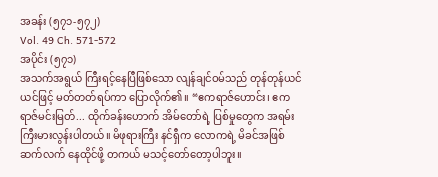အခန်း (၅၇၁-၅၇၂)
Vol. 49 Ch. 571-572
အပိုင်း (၅၇၁)
အသက်အရွယ် ကြီးရင့်နေပြီဖြစ်သော လျန်ချင်ဝမ်သည် တုန်တုန်ယင်ယင်ဖြင့် မတ်တတ်ရပ်ကာ ပြောလိုက်၏။ “ဧကရာဇ်ဟောင်း၊ ဧကရာဇ်မင်းမြတ်... ထိုက်ခန်းဟောက် အိမ်တော်ရဲ့ ပြစ်မှုတွေက အရမ်း ကြီးမားလွန်းပါတယ်။ မိဖုရားကြီး နင်ရှီက လောကရဲ့ မိခင်အဖြစ် ဆက်လက် နေထိုင်ဖို့ တကယ် မသင့်တော်တော့ပါဘူး။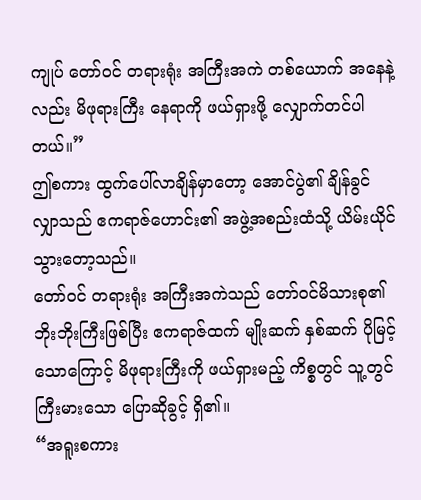ကျုပ် တော်ဝင် တရားရုံး အကြီးအကဲ တစ်ယောက် အနေနဲ့လည်း မိဖုရားကြီး နေရာကို ဖယ်ရှားဖို့ လျှောက်တင်ပါတယ်။”
ဤစကား ထွက်ပေါ်လာချိန်မှာတော့ အောင်ပွဲ၏ ချိန်ခွင်လျှာသည် ဧကရာဇ်ဟောင်း၏ အဖွဲ့အစည်းထံသို့ ယိမ်းယိုင်သွားတော့သည်။
တော်ဝင် တရားရုံး အကြီးအကဲသည် တော်ဝင်မိသားစု၏ ဘိုးဘိုးကြီးဖြစ်ပြီး ဧကရာဇ်ထက် မျိုးဆက် နှစ်ဆက် ပိုမြင့်သောကြောင့် မိဖုရားကြီးကို ဖယ်ရှားမည့် ကိစ္စတွင် သူ့တွင် ကြီးမားသော ပြောဆိုခွင့် ရှိ၏။
“အရူးစကား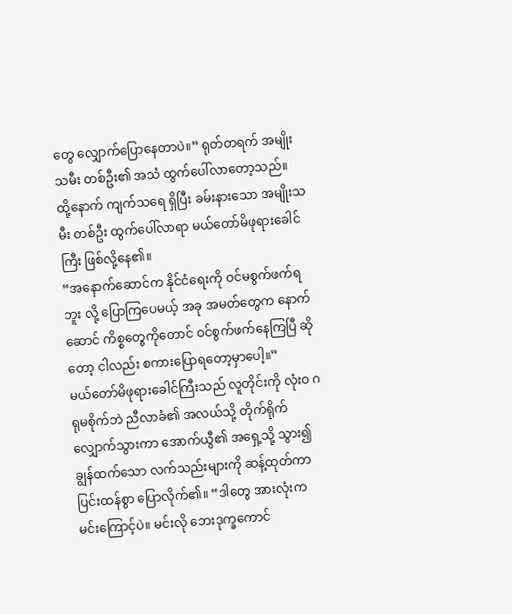တွေ လျှောက်ပြောနေတာပဲ။” ရုတ်တရက် အမျိုးသမီး တစ်ဦး၏ အသံ ထွက်ပေါ်လာတော့သည်။
ထို့နောက် ကျက်သရေ ရှိပြီး ခမ်းနားသော အမျိုးသမီး တစ်ဦး ထွက်ပေါ်လာရာ မယ်တော်မိဖုရားခေါင်ကြီး ဖြစ်လို့နေ၏။
“အနောက်ဆောင်က နိုင်ငံရေးကို ဝင်မစွက်ဖက်ရဘူး လို့ ပြောကြပေမယ့် အခု အမတ်တွေက နောက်ဆောင် ကိစ္စတွေကိုတောင် ဝင်စွက်ဖက်နေကြပြီ ဆိုတော့ ငါလည်း စကားပြောရတော့မှာပေါ့။”
မယ်တော်မိဖုရားခေါင်ကြီးသည် လူတိုင်းကို လုံးဝ ဂရုမစိုက်ဘဲ ညီလာခံ၏ အလယ်သို့ တိုက်ရိုက် လျှောက်သွားကာ အောက်ယွီ၏ အရှေ့သို့ သွား၍ ချွန်ထက်သော လက်သည်းများကို ဆန့်ထုတ်ကာ ပြင်းထန်စွာ ပြောလိုက်၏။ “ဒါတွေ အားလုံးက မင်းကြောင့်ပဲ။ မင်းလို ဘေးဒုက္ခကောင်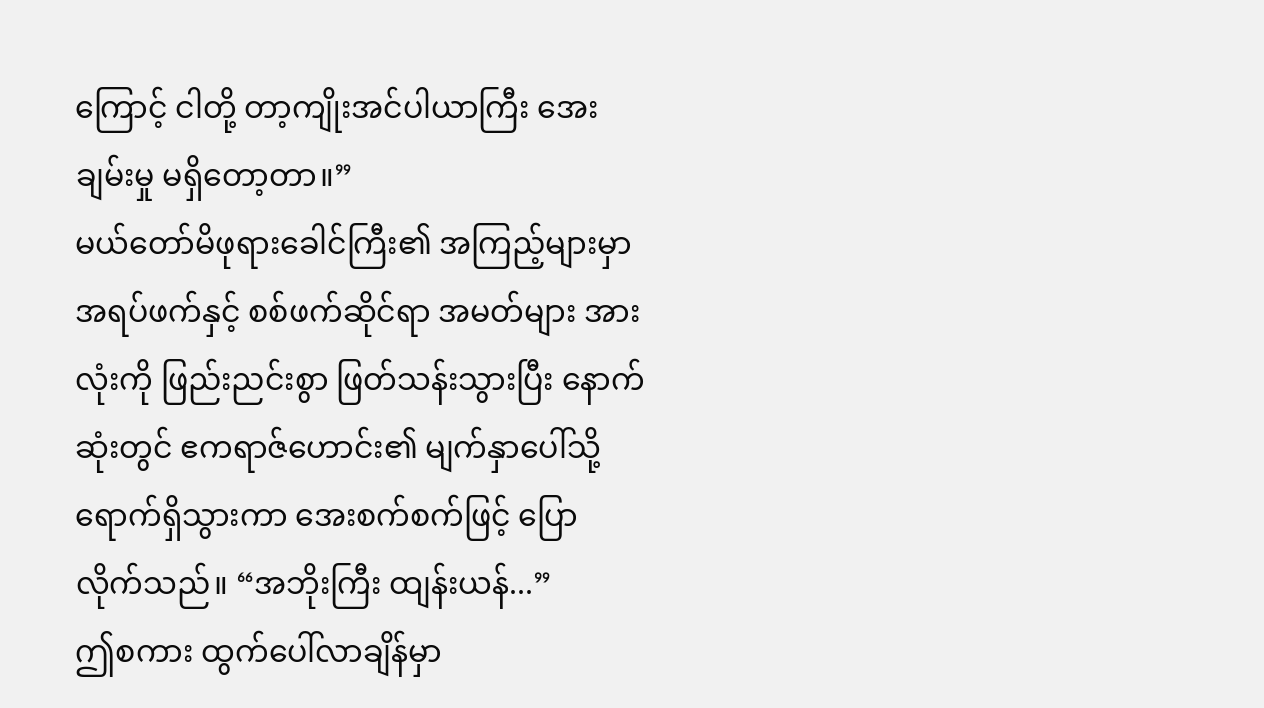ကြောင့် ငါတို့ တာ့ကျိုးအင်ပါယာကြီး အေးချမ်းမှု မရှိတော့တာ။”
မယ်တော်မိဖုရားခေါင်ကြီး၏ အကြည့်များမှာ အရပ်ဖက်နှင့် စစ်ဖက်ဆိုင်ရာ အမတ်များ အားလုံးကို ဖြည်းညင်းစွာ ဖြတ်သန်းသွားပြီး နောက်ဆုံးတွင် ဧကရာဇ်ဟောင်း၏ မျက်နှာပေါ်သို့ ရောက်ရှိသွားကာ အေးစက်စက်ဖြင့် ပြောလိုက်သည်။ “အဘိုးကြီး ထျန်းယန်...”
ဤစကား ထွက်ပေါ်လာချိန်မှာ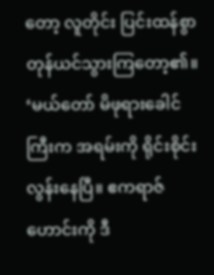တော့ လူတိုင်း ပြင်းထန်စွာ တုန်ယင်သွားကြတော့၏။ ‘မယ်တော် မိဖုရားခေါင်ကြီးက အရမ်းကို ရိုင်းစိုင်းလွန်းနေပြီ။ ဧကရာဇ်ဟောင်းကို ဒီ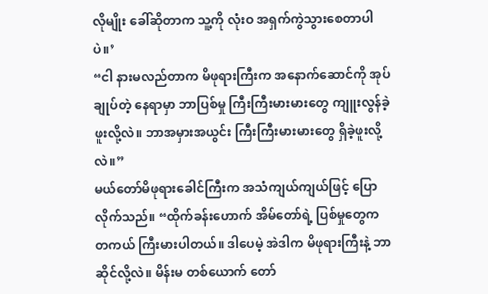လိုမျိုး ခေါ်ဆိုတာက သူ့ကို လုံးဝ အရှက်ကွဲသွားစေတာပါပဲ။’
“ငါ နားမလည်တာက မိဖုရားကြီးက အနောက်ဆောင်ကို အုပ်ချုပ်တဲ့ နေရာမှာ ဘာပြစ်မှု ကြီးကြီးမားမားတွေ ကျူးလွန်ခဲ့ဖူးလို့လဲ။ ဘာအမှားအယွင်း ကြီးကြီးမားမားတွေ ရှိခဲ့ဖူးလို့လဲ။”
မယ်တော်မိဖုရားခေါင်ကြီးက အသံကျယ်ကျယ်ဖြင့် ပြောလိုက်သည်။ “ထိုက်ခန်းဟောက် အိမ်တော်ရဲ့ ပြစ်မှုတွေက တကယ် ကြီးမားပါတယ်။ ဒါပေမဲ့ အဲဒါက မိဖုရားကြီးနဲ့ ဘာဆိုင်လို့လဲ။ မိန်းမ တစ်ယောက် တော်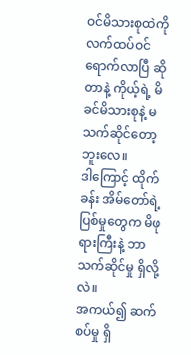ဝင်မိသားစုထဲကို လက်ထပ်ဝင်ရောက်လာပြီ ဆိုတာနဲ့ ကိုယ့်ရဲ့ မိခင်မိသားစုနဲ့ မသက်ဆိုင်တော့ဘူးလေ။
ဒါကြောင့် ထိုက်ခန်း အိမ်တော်ရဲ့ ပြစ်မှုတွေက မိဖုရားကြီးနဲ့ ဘာသက်ဆိုင်မှု ရှိလို့လဲ။
အကယ်၍ ဆက်စပ်မှု ရှိ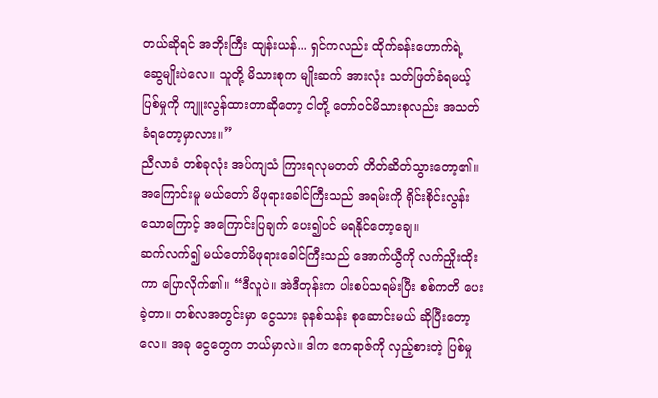တယ်ဆိုရင် အဘိုးကြီး ထျန်းယန်... ရှင်ကလည်း ထိုက်ခန်းဟောက်ရဲ့ ဆွေမျိုးပဲလေ။ သူတို့ မိသားစုက မျိုးဆက် အားလုံး သတ်ဖြတ်ခံရမယ့် ပြစ်မှုကို ကျူးလွန်ထားတာဆိုတော့ ငါတို့ တော်ဝင်မိသားစုလည်း အသတ်ခံရတော့မှာလား။”
ညီလာခံ တစ်ခုလုံး အပ်ကျသံ ကြားရလုမတတ် တိတ်ဆိတ်သွားတော့၏။ အကြောင်းမူ မယ်တော် မိဖုရားခေါင်ကြီးသည် အရမ်းကို ရိုင်းစိုင်းလွန်းသောကြောင့် အကြောင်းပြချက် ပေး၍ပင် မရနိုင်တော့ချေ။
ဆက်လက်၍ မယ်တော်မိဖုရားခေါင်ကြီးသည် အောက်ယွီကို လက်ညှိုးထိုးကာ ပြောလိုက်၏။ “ဒီလူပဲ။ အဲဒီတုန်းက ပါးစပ်သရမ်းပြီး စစ်ကတိ ပေးခဲ့တာ။ တစ်လအတွင်းမှာ ငွေသား ခုနစ်သန်း စုဆောင်းမယ် ဆိုပြီးတော့လေ။ အခု ငွေတွေက ဘယ်မှာလဲ။ ဒါက ဧကရာဇ်ကို လှည့်စားတဲ့ ပြစ်မှု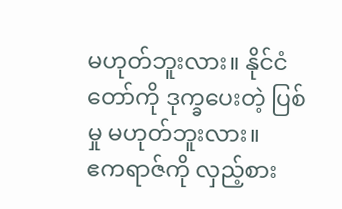မဟုတ်ဘူးလား။ နိုင်ငံတော်ကို ဒုက္ခပေးတဲ့ ပြစ်မှု မဟုတ်ဘူးလား။
ဧကရာဇ်ကို လှည့်စား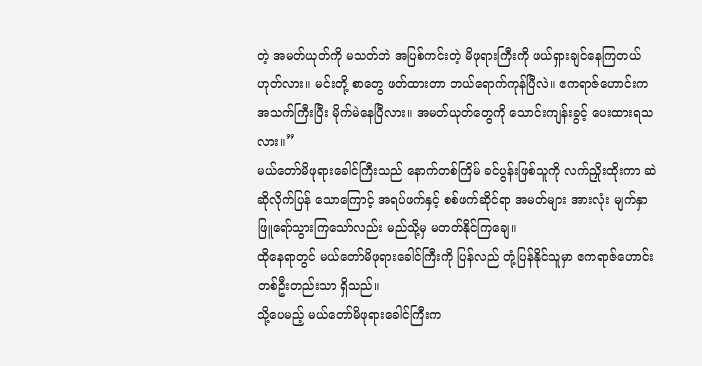တဲ့ အမတ်ယုတ်ကို မသတ်ဘဲ အပြစ်ကင်းတဲ့ မိဖုရားကြီးကို ဖယ်ရှားချင်နေကြတယ် ဟုတ်လား။ မင်းတို့ စာတွေ ဖတ်ထားတာ ဘယ်ရောက်ကုန်ပြီလဲ။ ဧကရာဇ်ဟောင်းက အသက်ကြီးပြီး မိုက်မဲနေပြီလား။ အမတ်ယုတ်တွေကို သောင်းကျန်းခွင့် ပေးထားရသလား။”
မယ်တော်မိဖုရားခေါင်ကြီးသည် နောက်တစ်ကြိမ် ခင်ပွန်းဖြစ်သူကို လက်ညှိုးထိုးကာ ဆဲဆိုလိုက်ပြန် သောကြောင့် အရပ်ဖက်နှင့် စစ်ဖက်ဆိုင်ရာ အမတ်များ အားလုံး မျက်နှာ ဖြူရော်သွားကြသော်လည်း မည်သို့မှ မတတ်နိုင်ကြချေ။
ထိုနေရာတွင် မယ်တော်မိဖုရားခေါင်ကြီးကို ပြန်လည် တုံ့ပြန်နိုင်သူမှာ ဧကရာဇ်ဟောင်း တစ်ဦးတည်းသာ ရှိသည်။
သို့ပေမည့် မယ်တော်မိဖုရားခေါင်ကြီးက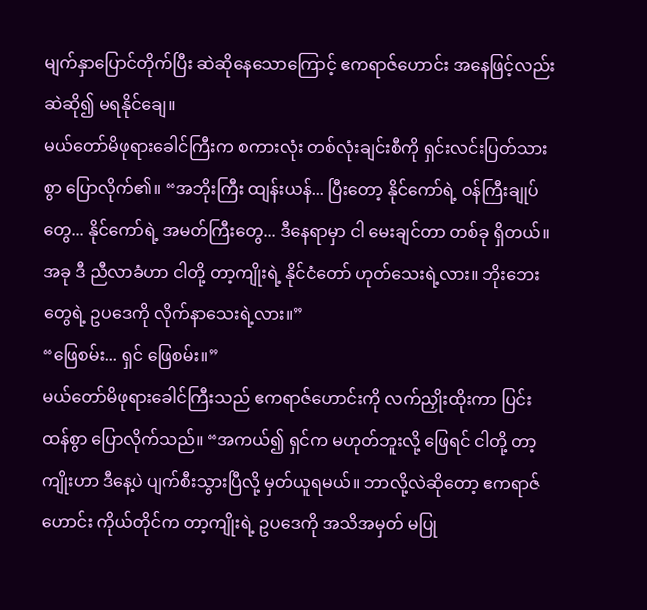မျက်နှာပြောင်တိုက်ပြီး ဆဲဆိုနေသောကြောင့် ဧကရာဇ်ဟောင်း အနေဖြင့်လည်း ဆဲဆို၍ မရနိုင်ချေ။
မယ်တော်မိဖုရားခေါင်ကြီးက စကားလုံး တစ်လုံးချင်းစီကို ရှင်းလင်းပြတ်သားစွာ ပြောလိုက်၏။ “အဘိုးကြီး ထျန်းယန်... ပြီးတော့ နိုင်ကော်ရဲ့ ဝန်ကြီးချုပ်တွေ... နိုင်ကော်ရဲ့ အမတ်ကြီးတွေ... ဒီနေရာမှာ ငါ မေးချင်တာ တစ်ခု ရှိတယ်။ အခု ဒီ ညီလာခံဟာ ငါတို့ တာ့ကျိုးရဲ့ နိုင်ငံတော် ဟုတ်သေးရဲ့လား။ ဘိုးဘေးတွေရဲ့ ဥပဒေကို လိုက်နာသေးရဲ့လား။”
“ဖြေစမ်း... ရှင် ဖြေစမ်း။”
မယ်တော်မိဖုရားခေါင်ကြီးသည် ဧကရာဇ်ဟောင်းကို လက်ညှိုးထိုးကာ ပြင်းထန်စွာ ပြောလိုက်သည်။ “အကယ်၍ ရှင်က မဟုတ်ဘူးလို့ ဖြေရင် ငါတို့ တာ့ကျိုးဟာ ဒီနေ့ပဲ ပျက်စီးသွားပြီလို့ မှတ်ယူရမယ်။ ဘာလို့လဲဆိုတော့ ဧကရာဇ်ဟောင်း ကိုယ်တိုင်က တာ့ကျိုးရဲ့ ဥပဒေကို အသိအမှတ် မပြု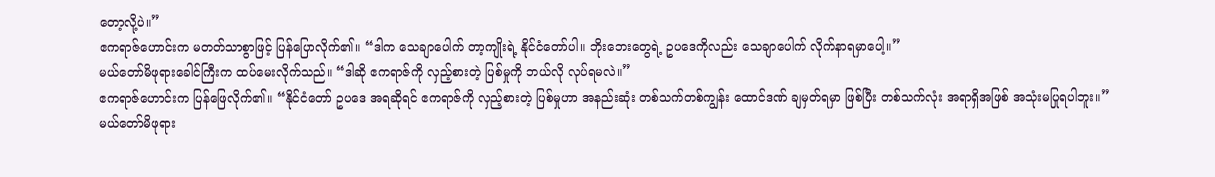တော့လို့ပဲ။”
ဧကရာဇ်ဟောင်းက မတတ်သာစွာဖြင့် ပြန်ပြောလိုက်၏။ “ဒါက သေချာပေါက် တာ့ကျိုးရဲ့ နိုင်ငံတော်ပါ။ ဘိုးဘေးတွေရဲ့ ဥပဒေကိုလည်း သေချာပေါက် လိုက်နာရမှာပေါ့။”
မယ်တော်မိဖုရားခေါင်ကြီးက ထပ်မေးလိုက်သည်။ “ဒါဆို ဧကရာဇ်ကို လှည့်စားတဲ့ ပြစ်မှုကို ဘယ်လို လုပ်ရမလဲ။”
ဧကရာဇ်ဟောင်းက ပြန်ဖြေလိုက်၏။ “နိုင်ငံတော် ဥပဒေ အရဆိုရင် ဧကရာဇ်ကို လှည့်စားတဲ့ ပြစ်မှုဟာ အနည်းဆုံး တစ်သက်တစ်ကျွန်း ထောင်ဒဏ် ချမှတ်ရမှာ ဖြစ်ပြီး တစ်သက်လုံး အရာရှိအဖြစ် အသုံးမပြုရပါဘူး။”
မယ်တော်မိဖုရား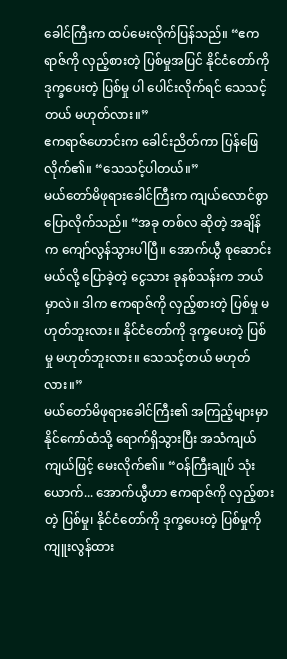ခေါင်ကြီးက ထပ်မေးလိုက်ပြန်သည်။ “ဧကရာဇ်ကို လှည့်စားတဲ့ ပြစ်မှုအပြင် နိုင်ငံတော်ကို ဒုက္ခပေးတဲ့ ပြစ်မှု ပါ ပေါင်းလိုက်ရင် သေသင့်တယ် မဟုတ်လား။”
ဧကရာဇ်ဟောင်းက ခေါင်းညိတ်ကာ ပြန်ဖြေလိုက်၏။ “သေသင့်ပါတယ်။”
မယ်တော်မိဖုရားခေါင်ကြီးက ကျယ်လောင်စွာ ပြောလိုက်သည်။ “အခု တစ်လ ဆိုတဲ့ အချိန်က ကျော်လွန်သွားပါပြီ။ အောက်ယွီ စုဆောင်းမယ်လို့ ပြောခဲ့တဲ့ ငွေသား ခုနစ်သန်းက ဘယ်မှာလဲ။ ဒါက ဧကရာဇ်ကို လှည့်စားတဲ့ ပြစ်မှု မဟုတ်ဘူးလား။ နိုင်ငံတော်ကို ဒုက္ခပေးတဲ့ ပြစ်မှု မဟုတ်ဘူးလား။ သေသင့်တယ် မဟုတ်လား။”
မယ်တော်မိဖုရားခေါင်ကြီး၏ အကြည့်များမှာ နိုင်ကော်ထံသို့ ရောက်ရှိသွားပြီး အသံကျယ်ကျယ်ဖြင့် မေးလိုက်၏။ “ဝန်ကြီးချုပ် သုံးယောက်... အောက်ယွီဟာ ဧကရာဇ်ကို လှည့်စားတဲ့ ပြစ်မှု၊ နိုင်ငံတော်ကို ဒုက္ခပေးတဲ့ ပြစ်မှုကို ကျူးလွန်ထား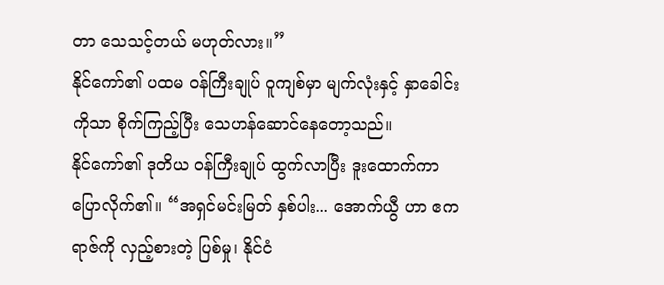တာ သေသင့်တယ် မဟုတ်လား။”
နိုင်ကော်၏ ပထမ ဝန်ကြီးချုပ် ဝူကျစ်မှာ မျက်လုံးနှင့် နှာခေါင်းကိုသာ စိုက်ကြည့်ပြီး သေဟန်ဆောင်နေတော့သည်။
နိုင်ကော်၏ ဒုတိယ ဝန်ကြီးချုပ် ထွက်လာပြီး ဒူးထောက်ကာ ပြောလိုက်၏။ “အရှင်မင်းမြတ် နှစ်ပါး... အောက်ယွီ ဟာ ဧကရာဇ်ကို လှည့်စားတဲ့ ပြစ်မှု၊ နိုင်ငံ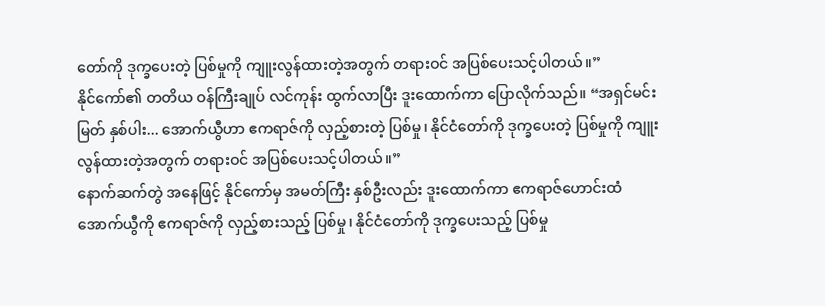တော်ကို ဒုက္ခပေးတဲ့ ပြစ်မှုကို ကျူးလွန်ထားတဲ့အတွက် တရားဝင် အပြစ်ပေးသင့်ပါတယ်။”
နိုင်ကော်၏ တတိယ ဝန်ကြီးချုပ် လင်ကုန်း ထွက်လာပြီး ဒူးထောက်ကာ ပြောလိုက်သည်။ “အရှင်မင်းမြတ် နှစ်ပါး... အောက်ယွီဟာ ဧကရာဇ်ကို လှည့်စားတဲ့ ပြစ်မှု၊ နိုင်ငံတော်ကို ဒုက္ခပေးတဲ့ ပြစ်မှုကို ကျူးလွန်ထားတဲ့အတွက် တရားဝင် အပြစ်ပေးသင့်ပါတယ်။”
နောက်ဆက်တွဲ အနေဖြင့် နိုင်ကော်မှ အမတ်ကြီး နှစ်ဦးလည်း ဒူးထောက်ကာ ဧကရာဇ်ဟောင်းထံ အောက်ယွီကို ဧကရာဇ်ကို လှည့်စားသည့် ပြစ်မှု၊ နိုင်ငံတော်ကို ဒုက္ခပေးသည့် ပြစ်မှု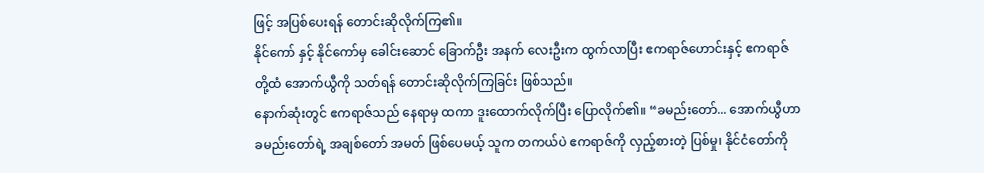ဖြင့် အပြစ်ပေးရန် တောင်းဆိုလိုက်ကြ၏။
နိုင်ကော် နှင့် နိုင်ကော်မှ ခေါင်းဆောင် ခြောက်ဦး အနက် လေးဦးက ထွက်လာပြီး ဧကရာဇ်ဟောင်းနှင့် ဧကရာဇ် တို့ထံ အောက်ယွီကို သတ်ရန် တောင်းဆိုလိုက်ကြခြင်း ဖြစ်သည်။
နောက်ဆုံးတွင် ဧကရာဇ်သည် နေရာမှ ထကာ ဒူးထောက်လိုက်ပြီး ပြောလိုက်၏။ “ခမည်းတော်... အောက်ယွီဟာ ခမည်းတော်ရဲ့ အချစ်တော် အမတ် ဖြစ်ပေမယ့် သူက တကယ်ပဲ ဧကရာဇ်ကို လှည့်စားတဲ့ ပြစ်မှု၊ နိုင်ငံတော်ကို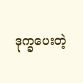ဒုက္ခပေးတဲ့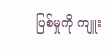ပြစ်မှုကို ကျူး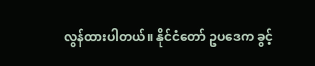လွန်ထားပါတယ်။ နိုင်ငံတော် ဥပဒေက ခွင့်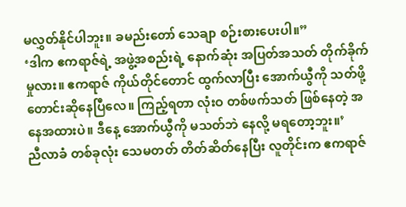မလွှတ်နိုင်ပါဘူး။ ခမည်းတော် သေချာ စဉ်းစားပေးပါ။”
‘ဒါက ဧကရာဇ်ရဲ့ အဖွဲ့အစည်းရဲ့ နောက်ဆုံး အပြတ်အသတ် တိုက်ခိုက်မှုလား။ ဧကရာဇ် ကိုယ်တိုင်တောင် ထွက်လာပြီး အောက်ယွီကို သတ်ဖို့ တောင်းဆိုနေပြီလေ။ ကြည့်ရတာ လုံးဝ တစ်ဖက်သတ် ဖြစ်နေတဲ့ အနေအထားပဲ။ ဒီနေ့ အောက်ယွီကို မသတ်ဘဲ နေလို့ မရတော့ဘူး။’
ညီလာခံ တစ်ခုလုံး သေမတတ် တိတ်ဆိတ်နေပြီး လူတိုင်းက ဧကရာဇ်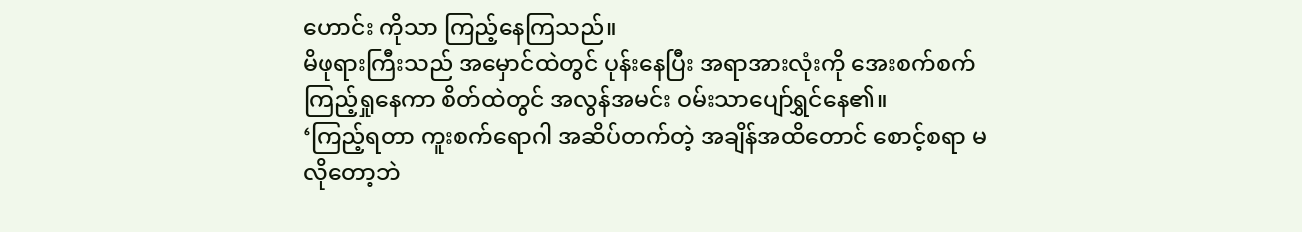ဟောင်း ကိုသာ ကြည့်နေကြသည်။
မိဖုရားကြီးသည် အမှောင်ထဲတွင် ပုန်းနေပြီး အရာအားလုံးကို အေးစက်စက် ကြည့်ရှုနေကာ စိတ်ထဲတွင် အလွန်အမင်း ဝမ်းသာပျော်ရွှင်နေ၏။
‘ကြည့်ရတာ ကူးစက်ရောဂါ အဆိပ်တက်တဲ့ အချိန်အထိတောင် စောင့်စရာ မလိုတော့ဘဲ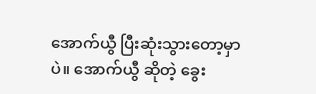အောက်ယွီ ပြီးဆုံးသွားတော့မှာပဲ။ အောက်ယွီ ဆိုတဲ့ ခွေး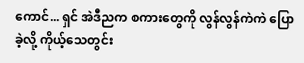ကောင်... ရှင် အဲဒီညက စကားတွေကို လွန်လွန်ကဲကဲ ပြောခဲ့လို့ ကိုယ့်သေတွင်း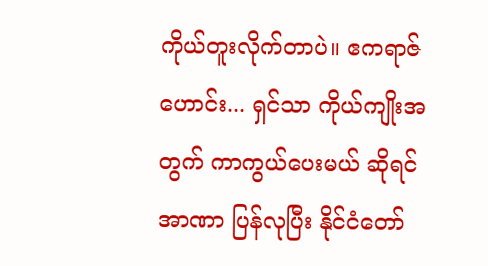ကိုယ်တူးလိုက်တာပဲ။ ဧကရာဇ်ဟောင်း... ရှင်သာ ကိုယ်ကျိုးအတွက် ကာကွယ်ပေးမယ် ဆိုရင် အာဏာ ပြန်လုပြီး နိုင်ငံတော်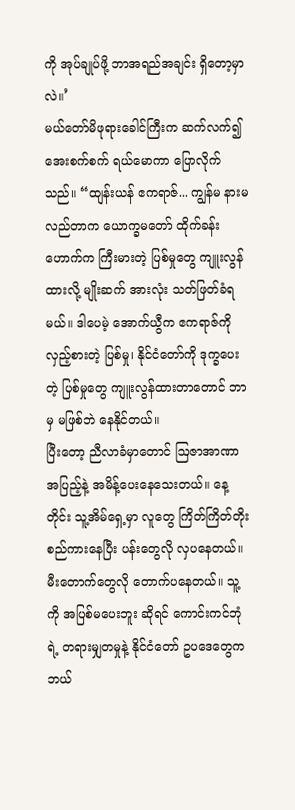ကို အုပ်ချုပ်ဖို့ ဘာအရည်အချင်း ရှိတော့မှာလဲ။’
မယ်တော်မိဖုရားခေါင်ကြီးက ဆက်လက်၍ အေးစက်စက် ရယ်မောကာ ပြောလိုက်သည်။ “ထျန်းယန် ဧကရာဇ်... ကျွန်မ နားမလည်တာက ယောက္ခမတော် ထိုက်ခန်းဟောက်က ကြီးမားတဲ့ ပြစ်မှုတွေ ကျူးလွန်ထားလို့ မျိုးဆက် အားလုံး သတ်ဖြတ်ခံရမယ်။ ဒါပေမဲ့ အောက်ယွီက ဧကရာဇ်ကို လှည့်စားတဲ့ ပြစ်မှု၊ နိုင်ငံတော်ကို ဒုက္ခပေးတဲ့ ပြစ်မှုတွေ ကျူးလွန်ထားတာတောင် ဘာမှ မဖြစ်ဘဲ နေနိုင်တယ်။
ပြီးတော့ ညီလာခံမှာတောင် ဩဇာအာဏာ အပြည့်နဲ့ အမိန့်ပေးနေသေးတယ်။ နေ့တိုင်း သူ့အိမ်ရှေ့မှာ လူတွေ ကြိတ်ကြိတ်တိုး စည်ကားနေပြီး ပန်းတွေလို လှပနေတယ်။ မီးတောက်တွေလို တောက်ပနေတယ်။ သူ့ကို အပြစ်မပေးဘူး ဆိုရင် ကောင်းကင်ဘုံရဲ့ တရားမျှတမှုနဲ့ နိုင်ငံတော် ဥပဒေတွေက ဘယ်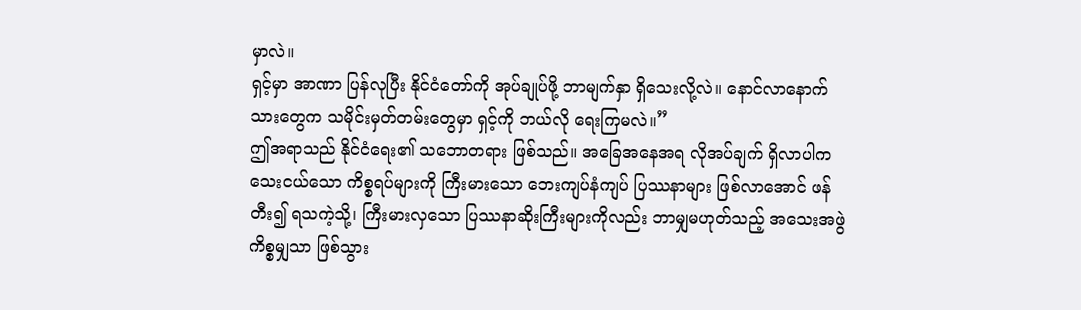မှာလဲ။
ရှင့်မှာ အာဏာ ပြန်လုပြီး နိုင်ငံတော်ကို အုပ်ချုပ်ဖို့ ဘာမျက်နှာ ရှိသေးလို့လဲ။ နောင်လာနောက်သားတွေက သမိုင်းမှတ်တမ်းတွေမှာ ရှင့်ကို ဘယ်လို ရေးကြမလဲ။”
ဤအရာသည် နိုင်ငံရေး၏ သဘောတရား ဖြစ်သည်။ အခြေအနေအရ လိုအပ်ချက် ရှိလာပါက သေးငယ်သော ကိစ္စရပ်များကို ကြီးမားသော ဘေးကျပ်နံကျပ် ပြဿနာများ ဖြစ်လာအောင် ဖန်တီး၍ ရသကဲ့သို့၊ ကြီးမားလှသော ပြဿနာဆိုးကြီးများကိုလည်း ဘာမျှမဟုတ်သည့် အသေးအဖွဲ ကိစ္စမျှသာ ဖြစ်သွား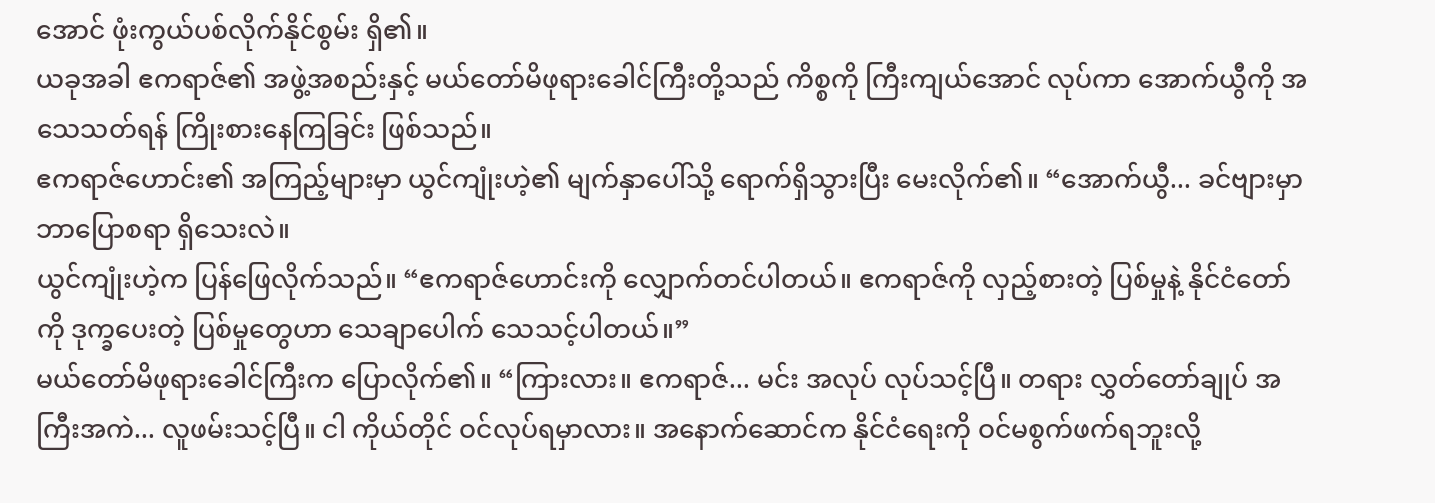အောင် ဖုံးကွယ်ပစ်လိုက်နိုင်စွမ်း ရှိ၏။
ယခုအခါ ဧကရာဇ်၏ အဖွဲ့အစည်းနှင့် မယ်တော်မိဖုရားခေါင်ကြီးတို့သည် ကိစ္စကို ကြီးကျယ်အောင် လုပ်ကာ အောက်ယွီကို အသေသတ်ရန် ကြိုးစားနေကြခြင်း ဖြစ်သည်။
ဧကရာဇ်ဟောင်း၏ အကြည့်များမှာ ယွင်ကျုံးဟဲ့၏ မျက်နှာပေါ်သို့ ရောက်ရှိသွားပြီး မေးလိုက်၏။ “အောက်ယွီ... ခင်ဗျားမှာ ဘာပြောစရာ ရှိသေးလဲ။
ယွင်ကျုံးဟဲ့က ပြန်ဖြေလိုက်သည်။ “ဧကရာဇ်ဟောင်းကို လျှောက်တင်ပါတယ်။ ဧကရာဇ်ကို လှည့်စားတဲ့ ပြစ်မှုနဲ့ နိုင်ငံတော်ကို ဒုက္ခပေးတဲ့ ပြစ်မှုတွေဟာ သေချာပေါက် သေသင့်ပါတယ်။”
မယ်တော်မိဖုရားခေါင်ကြီးက ပြောလိုက်၏။ “ကြားလား။ ဧကရာဇ်... မင်း အလုပ် လုပ်သင့်ပြီ။ တရား လွှတ်တော်ချုပ် အကြီးအကဲ... လူဖမ်းသင့်ပြီ။ ငါ ကိုယ်တိုင် ဝင်လုပ်ရမှာလား။ အနောက်ဆောင်က နိုင်ငံရေးကို ဝင်မစွက်ဖက်ရဘူးလို့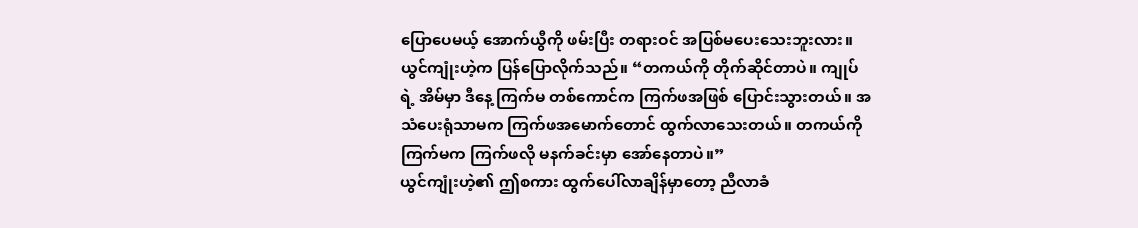ပြောပေမယ့် အောက်ယွီကို ဖမ်းပြီး တရားဝင် အပြစ်မပေးသေးဘူးလား။
ယွင်ကျုံးဟဲ့က ပြန်ပြောလိုက်သည်။ “တကယ်ကို တိုက်ဆိုင်တာပဲ။ ကျုပ်ရဲ့ အိမ်မှာ ဒီနေ့ ကြက်မ တစ်ကောင်က ကြက်ဖအဖြစ် ပြောင်းသွားတယ်။ အသံပေးရုံသာမက ကြက်ဖအမောက်တောင် ထွက်လာသေးတယ်။ တကယ်ကို ကြက်မက ကြက်ဖလို မနက်ခင်းမှာ အော်နေတာပဲ။”
ယွင်ကျုံးဟဲ့၏ ဤစကား ထွက်ပေါ်လာချိန်မှာတော့ ညီလာခံ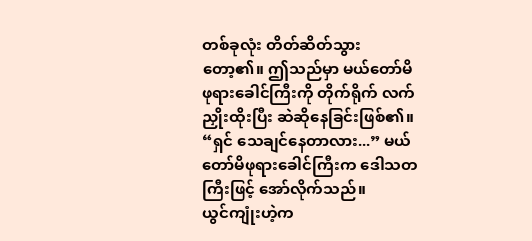တစ်ခုလုံး တိတ်ဆိတ်သွားတော့၏။ ဤသည်မှာ မယ်တော်မိဖုရားခေါင်ကြီးကို တိုက်ရိုက် လက်ညှိုးထိုးပြီး ဆဲဆိုနေခြင်းဖြစ်၏။
“ရှင် သေချင်နေတာလား...” မယ်တော်မိဖုရားခေါင်ကြီးက ဒေါသတကြီးဖြင့် အော်လိုက်သည်။
ယွင်ကျုံးဟဲ့က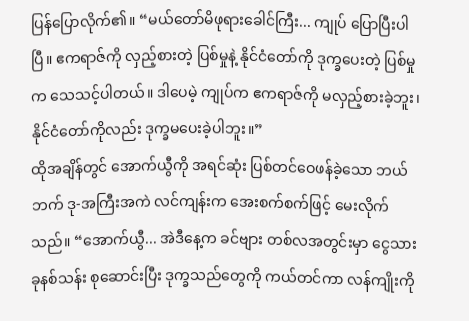ပြန်ပြောလိုက်၏။ “မယ်တော်မိဖုရားခေါင်ကြီး... ကျုပ် ပြောပြီးပါပြီ။ ဧကရာဇ်ကို လှည့်စားတဲ့ ပြစ်မှုနဲ့ နိုင်ငံတော်ကို ဒုက္ခပေးတဲ့ ပြစ်မှုက သေသင့်ပါတယ်။ ဒါပေမဲ့ ကျုပ်က ဧကရာဇ်ကို မလှည့်စားခဲ့ဘူး၊ နိုင်ငံတော်ကိုလည်း ဒုက္ခမပေးခဲ့ပါဘူး။”
ထိုအချိန်တွင် အောက်ယွီကို အရင်ဆုံး ပြစ်တင်ဝေဖန်ခဲ့သော ဘယ်ဘက် ဒု-အကြီးအကဲ လင်ကျန်းက အေးစက်စက်ဖြင့် မေးလိုက်သည်။ “အောက်ယွီ... အဲဒီနေ့က ခင်ဗျား တစ်လအတွင်းမှာ ငွေသား ခုနစ်သန်း စုဆောင်းပြီး ဒုက္ခသည်တွေကို ကယ်တင်ကာ လန်ကျိုးကို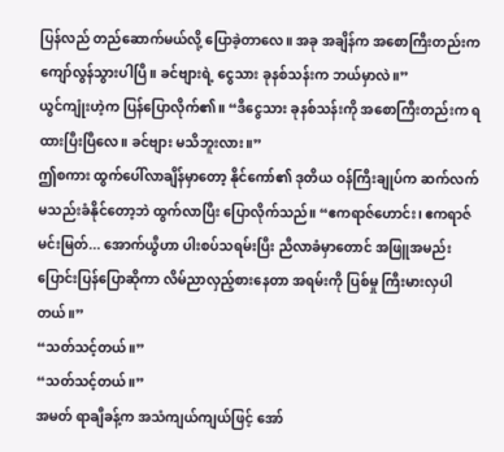ပြန်လည် တည်ဆောက်မယ်လို့ ပြောခဲ့တာလေ။ အခု အချိန်က အစောကြီးတည်းက ကျော်လွန်သွားပါပြီ။ ခင်ဗျားရဲ့ ငွေသား ခုနစ်သန်းက ဘယ်မှာလဲ။”
ယွင်ကျုံးဟဲ့က ပြန်ပြောလိုက်၏။ “ဒီငွေသား ခုနစ်သန်းကို အစောကြီးတည်းက ရထားပြီးပြီလေ။ ခင်ဗျား မသိဘူးလား။”
ဤစကား ထွက်ပေါ်လာချိန်မှာတော့ နိုင်ကော်၏ ဒုတိယ ဝန်ကြီးချုပ်က ဆက်လက် မသည်းခံနိုင်တော့ဘဲ ထွက်လာပြီး ပြောလိုက်သည်။ “ဧကရာဇ်ဟောင်း၊ ဧကရာဇ်မင်းမြတ်... အောက်ယွီဟာ ပါးစပ်သရမ်းပြီး ညီလာခံမှာတောင် အဖြူအမည်း ပြောင်းပြန်ပြောဆိုကာ လိမ်ညာလှည့်စားနေတာ အရမ်းကို ပြစ်မှု ကြီးမားလှပါတယ်။”
“သတ်သင့်တယ်။”
“သတ်သင့်တယ်။”
အမတ် ရာချီခန့်က အသံကျယ်ကျယ်ဖြင့် အော်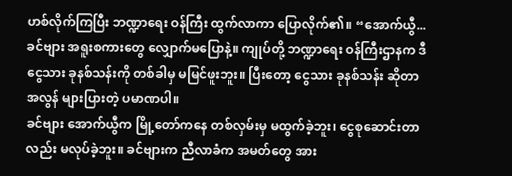ဟစ်လိုက်ကြပြီး ဘဏ္ဍာရေး ဝန်ကြီး ထွက်လာကာ ပြောလိုက်၏။ “အောက်ယွီ... ခင်ဗျား အရူးစကားတွေ လျှောက်မပြောနဲ့။ ကျုပ်တို့ ဘဏ္ဍာရေး ဝန်ကြီးဌာနက ဒီငွေသား ခုနစ်သန်းကို တစ်ခါမှ မမြင်ဖူးဘူး။ ပြီးတော့ ငွေသား ခုနစ်သန်း ဆိုတာ အလွန် များပြားတဲ့ ပမာဏပါ။
ခင်ဗျား အောက်ယွီက မြို့တော်ကနေ တစ်လှမ်းမှ မထွက်ခဲ့ဘူး၊ ငွေစုဆောင်းတာလည်း မလုပ်ခဲ့ဘူး။ ခင်ဗျားက ညီလာခံက အမတ်တွေ အား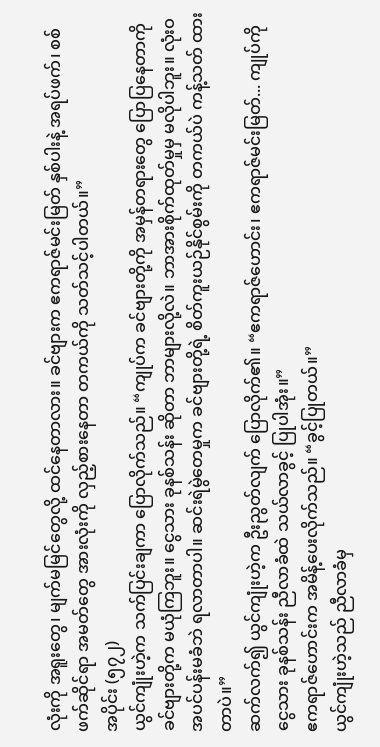လုံးကို အရူးတွေ၊ မျက်မမြင်တွေလို့ ထင်နေတာလား။ ခင်ဗျားက ဧကရာဇ်မင်းမြတ် နှစ်ပါးနဲ့ အရပ်ဖက်၊ စစ်ဖက်ဆိုင်ရာ အမတ်တွေ အားလုံးကို လှည့်စားနေတာ တကယ်ကို သတ်သင့်ပါတယ်။”
အပိုင်း (၅၇၂)
ယွင်ကျုံးဟဲ့က သက်ပြင်းချကာ ပြောလိုက်သည်။ “ကျုပ်က ခင်ဗျားတို့ကို အမှန်တရားတွေ ပြောပြနေတာကို ခင်ဗျားတို့က မယုံကြဘူး။ ငွေသား ခုနစ်သန်း ဆိုတာ ဘာများလို့လဲ။ ဘာအားစိုက်ထုတ်မှုမှ မလိုပါဘူး။ လုံးဝ အပင်ပန်းမခံဘဲ ရလာတာပါ။ ဆင်းရဲမွဲတေမှုက ခင်ဗျားတို့ရဲ့ စိတ်ကူးယဉ်နိုင်စွမ်းကို တကယ်ပဲ ကန့်သတ် ထားတာပဲ။”
ဆက်လက်၍ ယွင်ကျုံးဟဲ့က ဦးညွတ်လျက် ပြောလိုက်၏။ “ဧကရာဇ်ဟောင်း၊ ဧကရာဇ်မင်းမြတ်... ကျုပ်ကို ငွေသား ခုနစ်သန်း ညီလာခံထဲ သယ်လာခွင့် ပြုပါအုံး။”
ဧကရာဇ်ဟောင်းက အမိန့်ပေးလိုက်သည်။ “ခွင့်ပြုတယ်။”
ယွင်ကျုံးဟဲ့သည် ညီလာခံမှ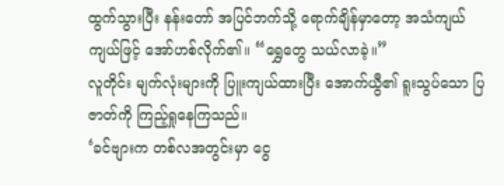ထွက်သွားပြီး နန်းတော် အပြင်ဘက်သို့ ရောက်ချိန်မှာတော့ အသံကျယ်ကျယ်ဖြင့် အော်ဟစ်လိုက်၏။ “ရွှေတွေ သယ်လာခဲ့။”
လူတိုင်း မျက်လုံးများကို ပြူးကျယ်ထားပြီး အောက်ယွီ၏ ရူးသွပ်သော ပြဇာတ်ကို ကြည့်ရှုနေကြသည်။
‘ခင်ဗျားက တစ်လအတွင်းမှာ ငွေ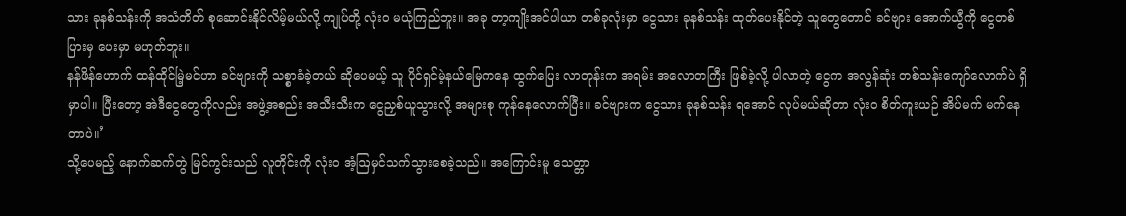သား ခုနစ်သန်းကို အသံတိတ် စုဆောင်းနိုင်လိမ့်မယ်လို့ ကျုပ်တို့ လုံးဝ မယုံကြည်ဘူး။ အခု တာ့ကျိုးအင်ပါယာ တစ်ခုလုံးမှာ ငွေသား ခုနစ်သန်း ထုတ်ပေးနိုင်တဲ့ သူတွေတောင် ခင်ဗျား အောက်ယွီကို ငွေတစ်ပြားမှ ပေးမှာ မဟုတ်ဘူး။
နန်ဖိန်ဟောက် ထန်ထိုင်မြဲ့မင်ဟာ ခင်ဗျားကို သစ္စာခံခဲ့တယ် ဆိုပေမယ့် သူ ပိုင်ရှင်မဲ့နယ်မြေကနေ ထွက်ပြေး လာတုန်းက အရမ်း အလောတကြီး ဖြစ်ခဲ့လို့ ပါလာတဲ့ ငွေက အလွန်ဆုံး တစ်သန်းကျော်လောက်ပဲ ရှိမှာပါ။ ပြီးတော့ အဲဒီငွေတွေကိုလည်း အဖွဲ့အစည်း အသီးသီးက ငွေညှစ်ယူသွားလို့ အများစု ကုန်နေလောက်ပြီး။ ခင်ဗျားက ငွေသား ခုနစ်သန်း ရအောင် လုပ်မယ်ဆိုတာ လုံးဝ စိတ်ကူးယဉ် အိပ်မက် မက်နေတာပဲ။’
သို့ပေမည့် နောက်ဆက်တွဲ မြင်ကွင်းသည် လူတိုင်းကို လုံးဝ အံ့ဩမှင်သက်သွားစေခဲ့သည်။ အကြောင်းမူ သေတ္တာ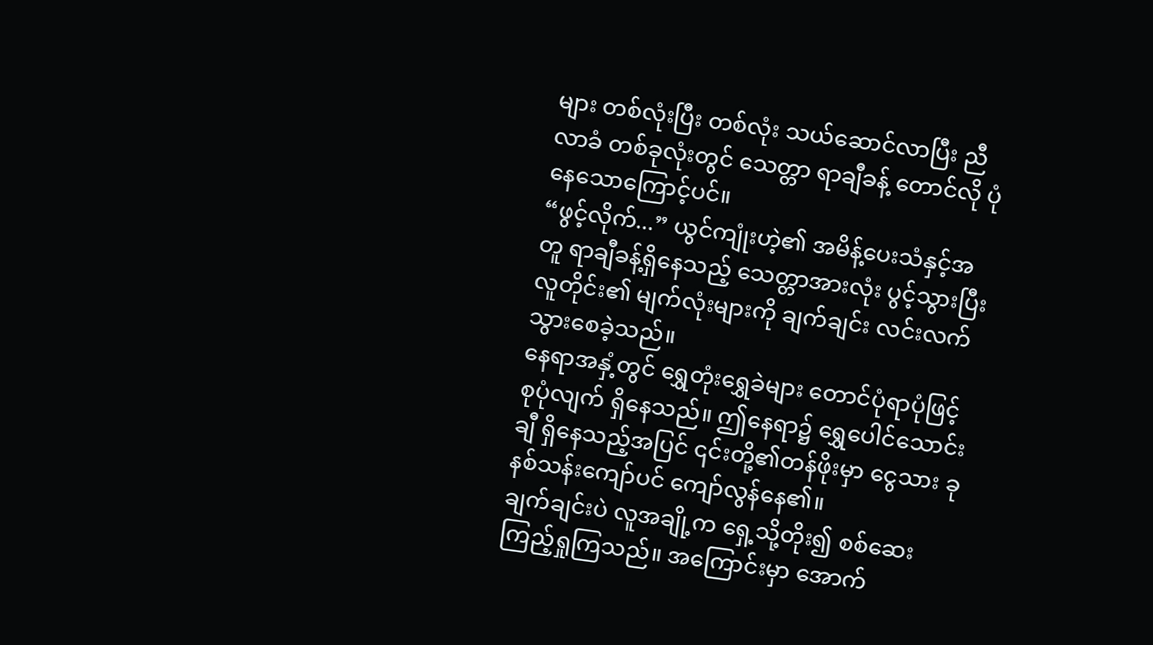များ တစ်လုံးပြီး တစ်လုံး သယ်ဆောင်လာပြီး ညီလာခံ တစ်ခုလုံးတွင် သေတ္တာ ရာချီခန့် တောင်လို ပုံနေသောကြောင့်ပင်။
“ဖွင့်လိုက်...” ယွင်ကျုံးဟဲ့၏ အမိန့်ပေးသံနှင့်အတူ ရာချီခန့်ရှိနေသည့် သေတ္တာအားလုံး ပွင့်သွားပြီး လူတိုင်း၏ မျက်လုံးများကို ချက်ချင်း လင်းလက်သွားစေခဲ့သည်။
နေရာအနှံ့တွင် ရွှေတုံးရွှေခဲများ တောင်ပုံရာပုံဖြင့် စုပုံလျက် ရှိနေသည်။ ဤနေရာ၌ ရွှေပေါင်သောင်းချီ ရှိနေသည့်အပြင် ၎င်းတို့၏တန်ဖိုးမှာ ငွေသား ခုနစ်သန်းကျော်ပင် ကျော်လွန်နေ၏။
ချက်ချင်းပဲ လူအချို့က ရှေ့သို့တိုး၍ စစ်ဆေးကြည့်ရှုကြသည်။ အကြောင်းမှာ အောက်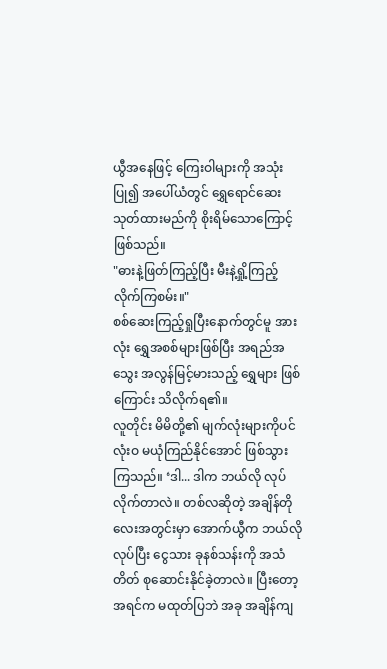ယွီအနေဖြင့် ကြေးဝါများကို အသုံးပြု၍ အပေါ်ယံတွင် ရွှေရောင်ဆေးသုတ်ထားမည်ကို စိုးရိမ်သောကြောင့်ဖြစ်သည်။
"ဓားနဲ့ဖြတ်ကြည့်ပြီး မီးနဲ့ရှို့ကြည့်လိုက်ကြစမ်း။"
စစ်ဆေးကြည့်ရှုပြီးနောက်တွင်မူ အားလုံး ရွှေအစစ်များဖြစ်ပြီး အရည်အသွေး အလွန်မြင့်မားသည့် ရွှေများ ဖြစ်ကြောင်း သိလိုက်ရ၏။
လူတိုင်း မိမိတို့၏ မျက်လုံးများကိုပင် လုံးဝ မယုံကြည်နိုင်အောင် ဖြစ်သွားကြသည်။ ‘ဒါ... ဒါက ဘယ်လို လုပ်လိုက်တာလဲ။ တစ်လဆိုတဲ့ အချိန်တိုလေးအတွင်းမှာ အောက်ယွီက ဘယ်လိုလုပ်ပြီး ငွေသား ခုနစ်သန်းကို အသံတိတ် စုဆောင်းနိုင်ခဲ့တာလဲ။ ပြီးတော့ အရင်က မထုတ်ပြဘဲ အခု အချိန်ကျ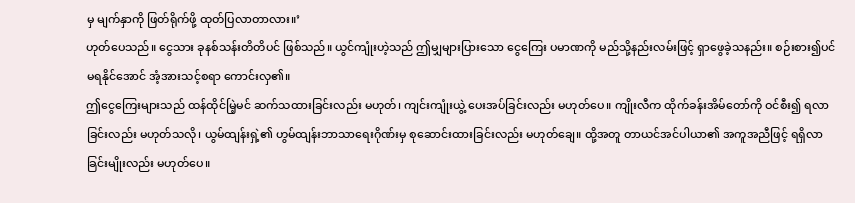မှ မျက်နှာကို ဖြတ်ရိုက်ဖို့ ထုတ်ပြလာတာလား။’
ဟုတ်ပေသည်။ ငွေသား ခုနစ်သန်းတိတိပင် ဖြစ်သည်။ ယွင်ကျုံးဟဲ့သည် ဤမျှများပြားသော ငွေကြေး ပမာဏကို မည်သို့နည်းလမ်းဖြင့် ရှာဖွေခဲ့သနည်း။ စဉ်းစား၍ပင် မရနိုင်အောင် အံ့အားသင့်စရာ ကောင်းလှ၏။
ဤငွေကြေးများသည် ထန်ထိုင်မြဲ့မင် ဆက်သထားခြင်းလည်း မဟုတ်၊ ကျင်းကျုံးယွဲ့ ပေးအပ်ခြင်းလည်း မဟုတ်ပေ။ ကျိုးလီက ထိုက်ခန်းအိမ်တော်ကို ဝင်စီး၍ ရလာခြင်းလည်း မဟုတ်သလို၊ ယွမ်ထျန်းရှဲ့၏ ဟွမ်ထျန်းဘာသာရေးဂိုဏ်းမှ စုဆောင်းထားခြင်းလည်း မဟုတ်ချေ။ ထို့အတူ တာယင်အင်ပါယာ၏ အကူအညီဖြင့် ရရှိလာခြင်းမျိုးလည်း မဟုတ်ပေ။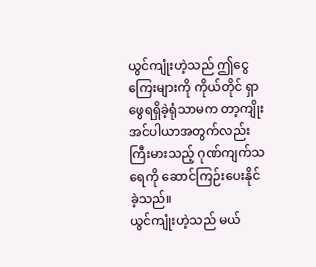ယွင်ကျုံးဟဲ့သည် ဤငွေကြေးများကို ကိုယ်တိုင် ရှာဖွေရရှိခဲ့ရုံသာမက တာ့ကျိုးအင်ပါယာအတွက်လည်း ကြီးမားသည့် ဂုဏ်ကျက်သရေကို ဆောင်ကြဉ်းပေးနိုင်ခဲ့သည်။
ယွင်ကျုံးဟဲ့သည် မယ်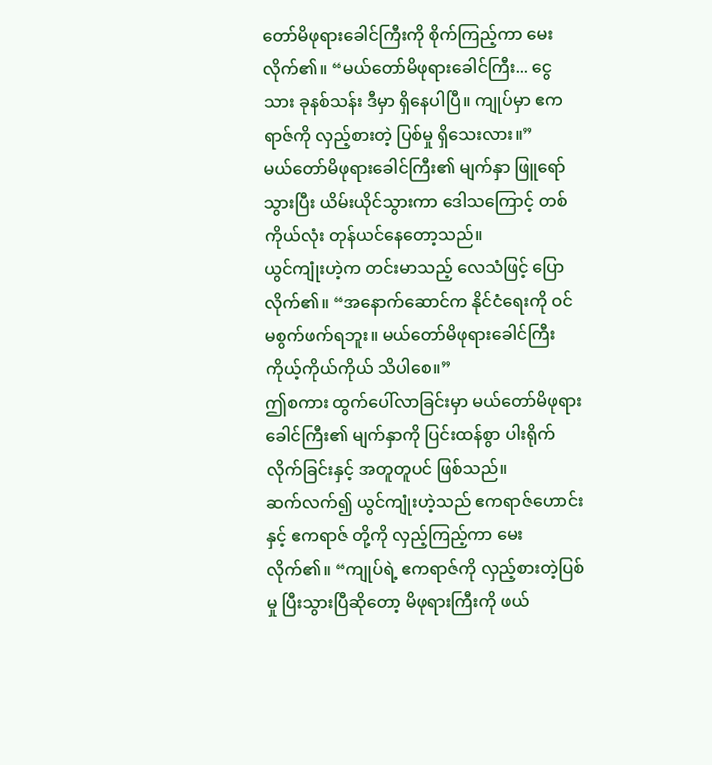တော်မိဖုရားခေါင်ကြီးကို စိုက်ကြည့်ကာ မေးလိုက်၏။ “မယ်တော်မိဖုရားခေါင်ကြီး... ငွေသား ခုနစ်သန်း ဒီမှာ ရှိနေပါပြီ။ ကျုပ်မှာ ဧကရာဇ်ကို လှည့်စားတဲ့ ပြစ်မှု ရှိသေးလား။”
မယ်တော်မိဖုရားခေါင်ကြီး၏ မျက်နှာ ဖြူရော်သွားပြီး ယိမ်းယိုင်သွားကာ ဒေါသကြောင့် တစ်ကိုယ်လုံး တုန်ယင်နေတော့သည်။
ယွင်ကျုံးဟဲ့က တင်းမာသည့် လေသံဖြင့် ပြောလိုက်၏။ “အနောက်ဆောင်က နိုင်ငံရေးကို ဝင်မစွက်ဖက်ရဘူး။ မယ်တော်မိဖုရားခေါင်ကြီး ကိုယ့်ကိုယ်ကိုယ် သိပါစေ။”
ဤစကား ထွက်ပေါ်လာခြင်းမှာ မယ်တော်မိဖုရားခေါင်ကြီး၏ မျက်နှာကို ပြင်းထန်စွာ ပါးရိုက်လိုက်ခြင်းနှင့် အတူတူပင် ဖြစ်သည်။
ဆက်လက်၍ ယွင်ကျုံးဟဲ့သည် ဧကရာဇ်ဟောင်းနှင့် ဧကရာဇ် တို့ကို လှည့်ကြည့်ကာ မေးလိုက်၏။ “ကျုပ်ရဲ့ ဧကရာဇ်ကို လှည့်စားတဲ့ပြစ်မှု ပြီးသွားပြီဆိုတော့ မိဖုရားကြီးကို ဖယ်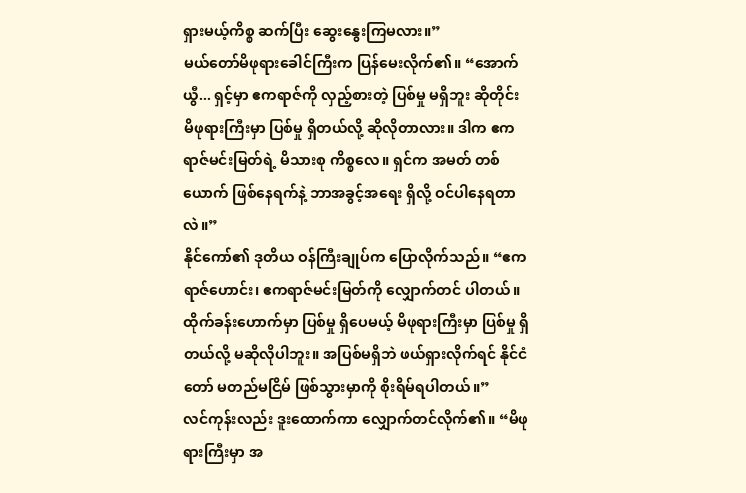ရှားမယ့်ကိစ္စ ဆက်ပြီး ဆွေးနွေးကြမလား။”
မယ်တော်မိဖုရားခေါင်ကြီးက ပြန်မေးလိုက်၏။ “အောက်ယွီ... ရှင့်မှာ ဧကရာဇ်ကို လှည့်စားတဲ့ ပြစ်မှု မရှိဘူး ဆိုတိုင်း မိဖုရားကြီးမှာ ပြစ်မှု ရှိတယ်လို့ ဆိုလိုတာလား။ ဒါက ဧကရာဇ်မင်းမြတ်ရဲ့ မိသားစု ကိစ္စလေ။ ရှင်က အမတ် တစ်ယောက် ဖြစ်နေရက်နဲ့ ဘာအခွင့်အရေး ရှိလို့ ဝင်ပါနေရတာလဲ။”
နိုင်ကော်၏ ဒုတိယ ဝန်ကြီးချုပ်က ပြောလိုက်သည်။ “ဧကရာဇ်ဟောင်း၊ ဧကရာဇ်မင်းမြတ်ကို လျှောက်တင် ပါတယ်။ ထိုက်ခန်းဟောက်မှာ ပြစ်မှု ရှိပေမယ့် မိဖုရားကြီးမှာ ပြစ်မှု ရှိတယ်လို့ မဆိုလိုပါဘူး။ အပြစ်မရှိဘဲ ဖယ်ရှားလိုက်ရင် နိုင်ငံတော် မတည်မငြိမ် ဖြစ်သွားမှာကို စိုးရိမ်ရပါတယ်။”
လင်ကုန်းလည်း ဒူးထောက်ကာ လျှောက်တင်လိုက်၏။ “မိဖုရားကြီးမှာ အ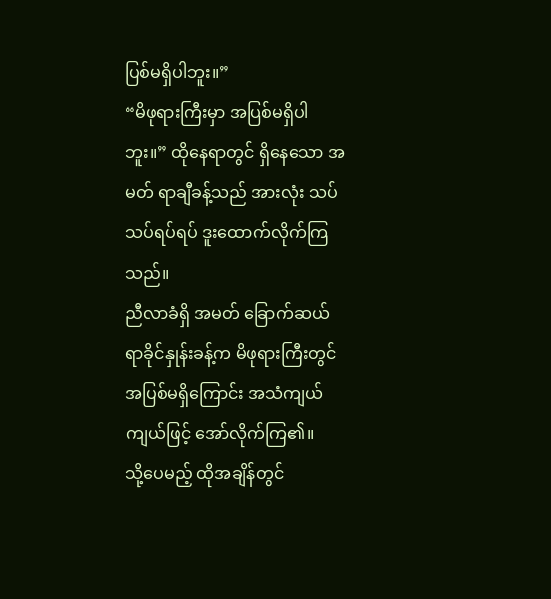ပြစ်မရှိပါဘူး။”
“မိဖုရားကြီးမှာ အပြစ်မရှိပါဘူး။” ထိုနေရာတွင် ရှိနေသော အမတ် ရာချီခန့်သည် အားလုံး သပ်သပ်ရပ်ရပ် ဒူးထောက်လိုက်ကြသည်။
ညီလာခံရှိ အမတ် ခြောက်ဆယ် ရာခိုင်နှုန်းခန့်က မိဖုရားကြီးတွင် အပြစ်မရှိကြောင်း အသံကျယ်ကျယ်ဖြင့် အော်လိုက်ကြ၏။
သို့ပေမည့် ထိုအချိန်တွင်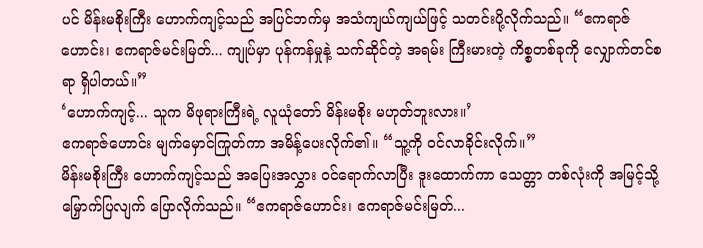ပင် မိန်းမစိုးကြီး ဟောက်ကျင့်သည် အပြင်ဘက်မှ အသံကျယ်ကျယ်ဖြင့် သတင်းပို့လိုက်သည်။ “ဧကရာဇ်ဟောင်း၊ ဧကရာဇ်မင်းမြတ်... ကျုပ်မှာ ပုန်ကန်မှုနဲ့ သက်ဆိုင်တဲ့ အရမ်း ကြီးမားတဲ့ ကိစ္စတစ်ခုကို လျှောက်တင်စရာ ရှိပါတယ်။”
‘ဟောက်ကျင့်... သူက မိဖုရားကြီးရဲ့ လူယုံတော် မိန်းမစိုး မဟုတ်ဘူးလား။’
ဧကရာဇ်ဟောင်း မျက်မှောင်ကြုတ်ကာ အမိန့်ပေးလိုက်၏။ “သူ့ကို ဝင်လာခိုင်းလိုက်။”
မိန်းမစိုးကြီး ဟောက်ကျင့်သည် အပြေးအလွှား ဝင်ရောက်လာပြီး ဒူးထောက်ကာ သေတ္တာ တစ်လုံးကို အမြင့်သို့ မြှောက်ပြလျက် ပြောလိုက်သည်။ “ဧကရာဇ်ဟောင်း၊ ဧကရာဇ်မင်းမြတ်...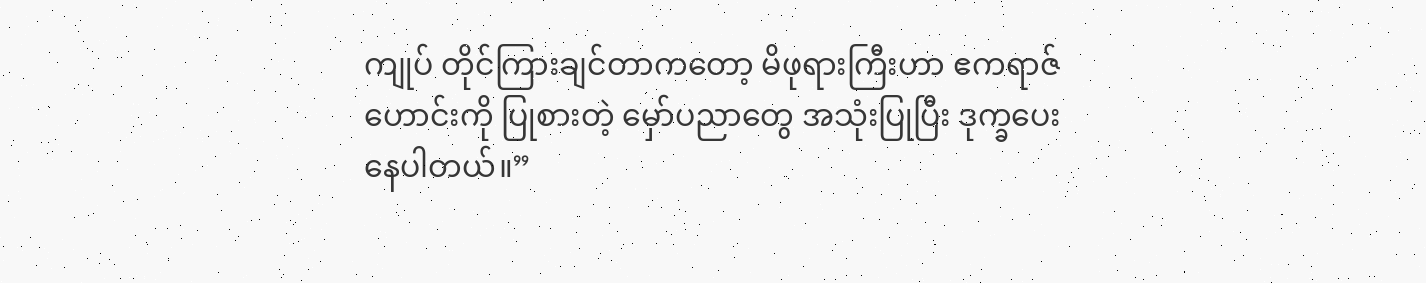ကျုပ် တိုင်ကြားချင်တာကတော့ မိဖုရားကြီးဟာ ဧကရာဇ်ဟောင်းကို ပြုစားတဲ့ မှော်ပညာတွေ အသုံးပြုပြီး ဒုက္ခပေးနေပါတယ်။”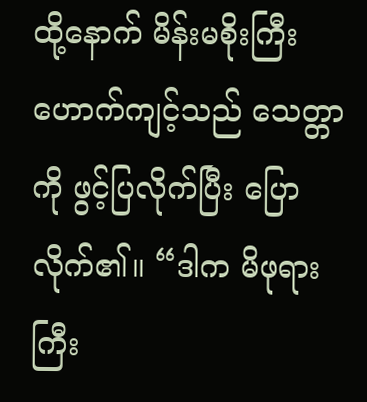ထို့နောက် မိန်းမစိုးကြီး ဟောက်ကျင့်သည် သေတ္တာကို ဖွင့်ပြလိုက်ပြီး ပြောလိုက်၏။ “ဒါက မိဖုရားကြီး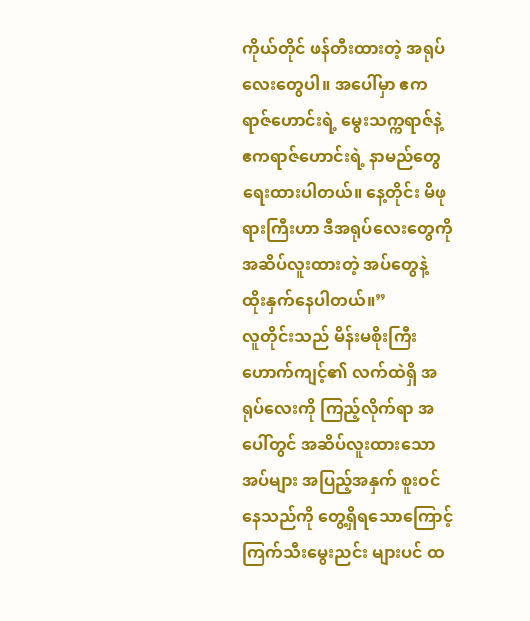ကိုယ်တိုင် ဖန်တီးထားတဲ့ အရုပ်လေးတွေပါ။ အပေါ်မှာ ဧကရာဇ်ဟောင်းရဲ့ မွေးသက္ကရာဇ်နဲ့ ဧကရာဇ်ဟောင်းရဲ့ နာမည်တွေ ရေးထားပါတယ်။ နေ့တိုင်း မိဖုရားကြီးဟာ ဒီအရုပ်လေးတွေကို အဆိပ်လူးထားတဲ့ အပ်တွေနဲ့ ထိုးနှက်နေပါတယ်။”
လူတိုင်းသည် မိန်းမစိုးကြီး ဟောက်ကျင့်၏ လက်ထဲရှိ အရုပ်လေးကို ကြည့်လိုက်ရာ အပေါ်တွင် အဆိပ်လူးထားသော အပ်များ အပြည့်အနှက် စူးဝင်နေသည်ကို တွေ့ရှိရသောကြောင့် ကြက်သီးမွေးညင်း များပင် ထ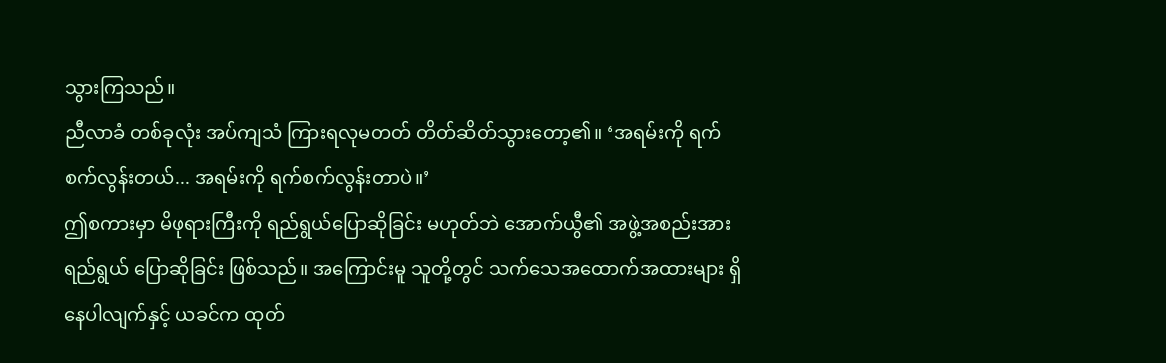သွားကြသည်။
ညီလာခံ တစ်ခုလုံး အပ်ကျသံ ကြားရလုမတတ် တိတ်ဆိတ်သွားတော့၏။ ‘အရမ်းကို ရက်စက်လွန်းတယ်... အရမ်းကို ရက်စက်လွန်းတာပဲ။’
ဤစကားမှာ မိဖုရားကြီးကို ရည်ရွယ်ပြောဆိုခြင်း မဟုတ်ဘဲ အောက်ယွီ၏ အဖွဲ့အစည်းအား ရည်ရွယ် ပြောဆိုခြင်း ဖြစ်သည်။ အကြောင်းမူ သူတို့တွင် သက်သေအထောက်အထားများ ရှိနေပါလျက်နှင့် ယခင်က ထုတ်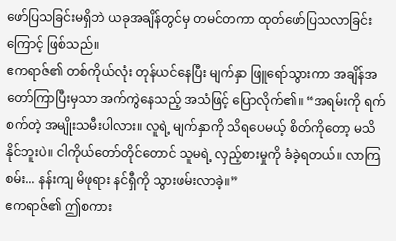ဖော်ပြသခြင်းမရှိဘဲ ယခုအချိန်တွင်မှ တမင်တကာ ထုတ်ဖော်ပြသလာခြင်းကြောင့် ဖြစ်သည်။
ဧကရာဇ်၏ တစ်ကိုယ်လုံး တုန်ယင်နေပြီး မျက်နှာ ဖြူရော်သွားကာ အချိန်အတော်ကြာပြီးမှသာ အက်ကွဲနေသည့် အသံဖြင့် ပြောလိုက်၏။ “အရမ်းကို ရက်စက်တဲ့ အမျိုးသမီးပါလား။ လူရဲ့ မျက်နှာကို သိရပေမယ့် စိတ်ကိုတော့ မသိနိုင်ဘူးပဲ။ ငါကိုယ်တော်တိုင်တောင် သူမရဲ့ လှည့်စားမှုကို ခံခဲ့ရတယ်။ လာကြစမ်း... နန်းကျ မိဖုရား နင်ရှီကို သွားဖမ်းလာခဲ့။”
ဧကရာဇ်၏ ဤစကား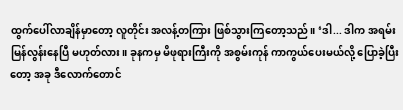ထွက်ပေါ်လာချိန်မှာတော့ လူတိုင်း အလန့်တကြား ဖြစ်သွားကြတော့သည်။ ‘ဒါ... ဒါက အရမ်း မြန်လွန်းနေပြီ မဟုတ်လား။ ခုနကမှ မိဖုရားကြီးကို အစွမ်းကုန် ကာကွယ်ပေးမယ်လို့ ပြောခဲ့ပြီးတော့ အခု ဒီလောက်တောင်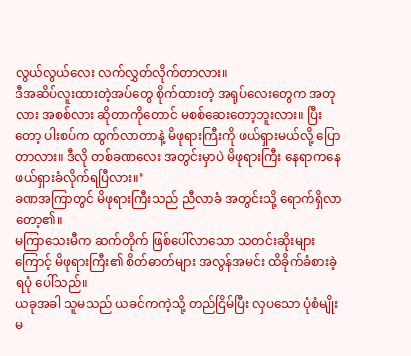လွယ်လွယ်လေး လက်လွှတ်လိုက်တာလား။
ဒီအဆိပ်လူးထားတဲ့အပ်တွေ စိုက်ထားတဲ့ အရုပ်လေးတွေက အတုလား အစစ်လား ဆိုတာကိုတောင် မစစ်ဆေးတော့ဘူးလား။ ပြီးတော့ ပါးစပ်က ထွက်လာတာနဲ့ မိဖုရားကြီးကို ဖယ်ရှားမယ်လို့ ပြောတာလား။ ဒီလို တစ်ခဏလေး အတွင်းမှာပဲ မိဖုရားကြီး နေရာကနေ ဖယ်ရှားခံလိုက်ရပြီလား။’
ခဏအကြာတွင် မိဖုရားကြီးသည် ညီလာခံ အတွင်းသို့ ရောက်ရှိလာတော့၏။
မကြာသေးမီက ဆက်တိုက် ဖြစ်ပေါ်လာသော သတင်းဆိုးများကြောင့် မိဖုရားကြီး၏ စိတ်ဓာတ်များ အလွန်အမင်း ထိခိုက်ခံစားခဲ့ရပုံ ပေါ်သည်။
ယခုအခါ သူမသည် ယခင်ကကဲ့သို့ တည်ငြိမ်ပြီး လှပသော ပုံစံမျိုး မ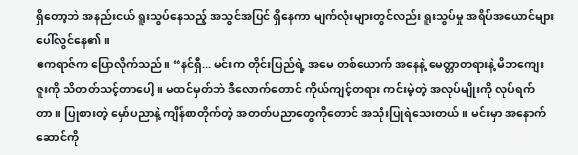ရှိတော့ဘဲ အနည်းငယ် ရူးသွပ်နေသည့် အသွင်အပြင် ရှိနေကာ မျက်လုံးများတွင်လည်း ရူးသွပ်မှု အရိပ်အယောင်များ ပေါ်လွင်နေ၏။
ဧကရာဇ်က ပြောလိုက်သည်။ “နင်ရှီ... မင်းက တိုင်းပြည်ရဲ့ အမေ တစ်ယောက် အနေနဲ့ မေတ္တာတရားနဲ့ မိဘကျေးဇူးကို သိတတ်သင့်တာပေါ့။ မထင်မှတ်ဘဲ ဒီလောက်တောင် ကိုယ်ကျင့်တရား ကင်းမဲ့တဲ့ အလုပ်မျိုးကို လုပ်ရက်တာ။ ပြုစားတဲ့ မှော်ပညာနဲ့ ကျိန်စာတိုက်တဲ့ အတတ်ပညာတွေကိုတောင် အသုံးပြုရဲသေးတယ်။ မင်းမှာ အနောက်ဆောင်ကို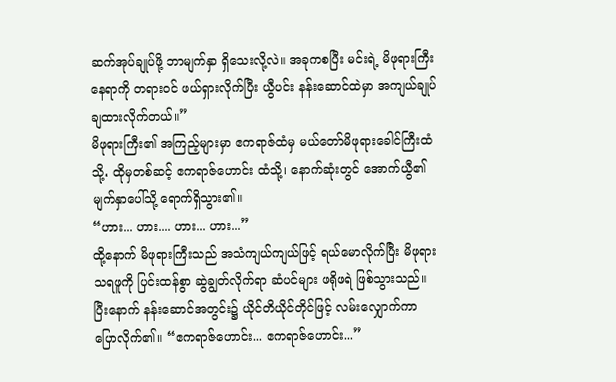ဆက်အုပ်ချုပ်ဖို့ ဘာမျက်နှာ ရှိသေးလို့လဲ။ အခုကစပြီး မင်းရဲ့ မိဖုရားကြီး နေရာကို တရားဝင် ဖယ်ရှားလိုက်ပြီး ယွီပင်း နန်းဆောင်ထဲမှာ အကျယ်ချုပ် ချထားလိုက်တယ်။”
မိဖုရားကြီး၏ အကြည့်များမှာ ဧကရာဇ်ထံမှ မယ်တော်မိဖုရားခေါင်ကြီးထံသို့، ထိုမှတစ်ဆင့် ဧကရာဇ်ဟောင်း ထံသို့၊ နောက်ဆုံးတွင် အောက်ယွီ၏ မျက်နှာပေါ်သို့ ရောက်ရှိသွား၏။
“ဟား... ဟား.... ဟား... ဟား...”
ထို့နောက် မိဖုရားကြီးသည် အသံကျယ်ကျယ်ဖြင့် ရယ်မောလိုက်ပြီး မိဖုရား သရဖူကို ပြင်းထန်စွာ ဆွဲချွတ်လိုက်ရာ ဆံပင်များ ဖရိုဖရဲ ဖြစ်သွားသည်။
ပြီးနောက် နန်းဆောင်အတွင်း၌ ယိုင်တိယိုင်တိုင်ဖြင့် လမ်းလျှောက်ကာ ပြောလိုက်၏။ “ဧကရာဇ်ဟောင်း... ဧကရာဇ်ဟောင်း...”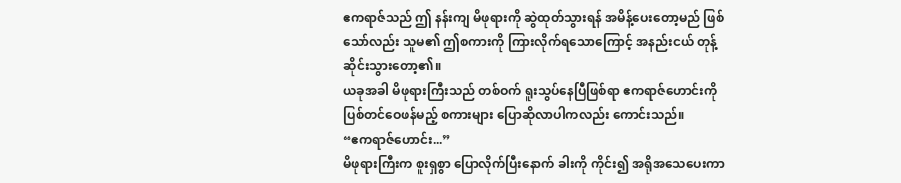ဧကရာဇ်သည် ဤ နန်းကျ မိဖုရားကို ဆွဲထုတ်သွားရန် အမိန့်ပေးတော့မည် ဖြစ်သော်လည်း သူမ၏ ဤစကားကို ကြားလိုက်ရသောကြောင့် အနည်းငယ် တုန့်ဆိုင်းသွားတော့၏။
ယခုအခါ မိဖုရားကြီးသည် တစ်ဝက် ရူးသွပ်နေပြီဖြစ်ရာ ဧကရာဇ်ဟောင်းကို ပြစ်တင်ဝေဖန်မည့် စကားများ ပြောဆိုလာပါကလည်း ကောင်းသည်။
“ဧကရာဇ်ဟောင်း...”
မိဖုရားကြီးက စူးရှစွာ ပြောလိုက်ပြီးနောက် ခါးကို ကိုင်း၍ အရိုအသေပေးကာ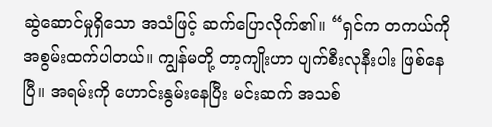ဆွဲဆောင်မှုရှိသော အသံဖြင့် ဆက်ပြောလိုက်၏။ “ရှင်က တကယ်ကို အစွမ်းထက်ပါတယ်။ ကျွန်မတို့ တာ့ကျိုးဟာ ပျက်စီးလုနီးပါး ဖြစ်နေပြီ။ အရမ်းကို ဟောင်းနွမ်းနေပြီး မင်းဆက် အသစ်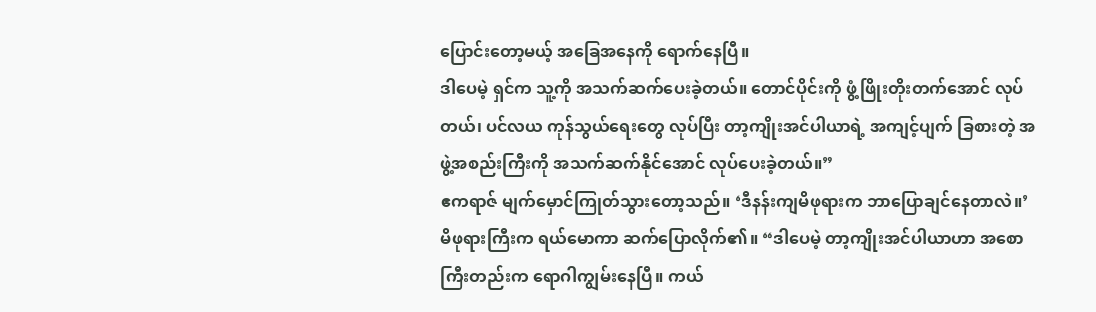ပြောင်းတော့မယ့် အခြေအနေကို ရောက်နေပြီ။
ဒါပေမဲ့ ရှင်က သူ့ကို အသက်ဆက်ပေးခဲ့တယ်။ တောင်ပိုင်းကို ဖွံ့ဖြိုးတိုးတက်အောင် လုပ်တယ်၊ ပင်လယ ကုန်သွယ်ရေးတွေ လုပ်ပြီး တာ့ကျိုးအင်ပါယာရဲ့ အကျင့်ပျက် ခြစားတဲ့ အဖွဲ့အစည်းကြီးကို အသက်ဆက်နိုင်အောင် လုပ်ပေးခဲ့တယ်။”
ဧကရာဇ် မျက်မှောင်ကြုတ်သွားတော့သည်။ ‘ဒီနန်းကျမိဖုရားက ဘာပြောချင်နေတာလဲ။’
မိဖုရားကြီးက ရယ်မောကာ ဆက်ပြောလိုက်၏။ “ဒါပေမဲ့ တာ့ကျိုးအင်ပါယာဟာ အစောကြီးတည်းက ရောဂါကျွမ်းနေပြီ။ ကယ်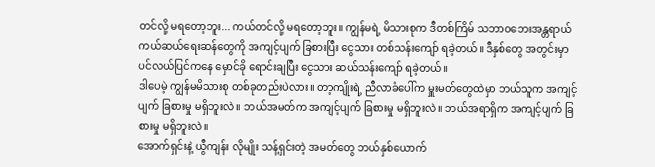တင်လို့ မရတော့ဘူး... ကယ်တင်လို့ မရတော့ဘူး။ ကျွန်မရဲ့ မိသားစုက ဒီတစ်ကြိမ် သဘာဝဘေးအန္တရာယ် ကယ်ဆယ်ရေးဆန်တွေကို အကျင့်ပျက် ခြစားပြီး ငွေသား တစ်သန်းကျော် ရခဲ့တယ်။ ဒီနှစ်တွေ အတွင်းမှာ ပင်လယ်ပြင်ကနေ မှောင်ခို ရောင်းချပြီး ငွေသား ဆယ်သန်းကျော် ရခဲ့တယ်။
ဒါပေမဲ့ ကျွန်မမိသားစု တစ်ခုတည်းပဲလား။ တာ့ကျိုးရဲ့ ညီလာခံပေါ်က မှူးမတ်တွေထဲမှာ ဘယ်သူက အကျင့်ပျက် ခြစားမှု မရှိဘူးလဲ။ ဘယ်အမတ်က အကျင့်ပျက် ခြစားမှု မရှိဘူးလဲ။ ဘယ်အရာရှိက အကျင့်ပျက် ခြစားမှု မရှိဘူးလဲ။
အောက်ရှင်းနဲ့ ယွီကျန်း လိုမျိုး သန့်ရှင်းတဲ့ အမတ်တွေ ဘယ်နှစ်ယောက်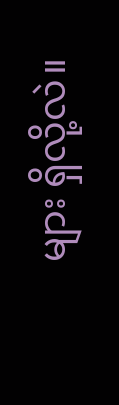များ ရှိလို့လဲ။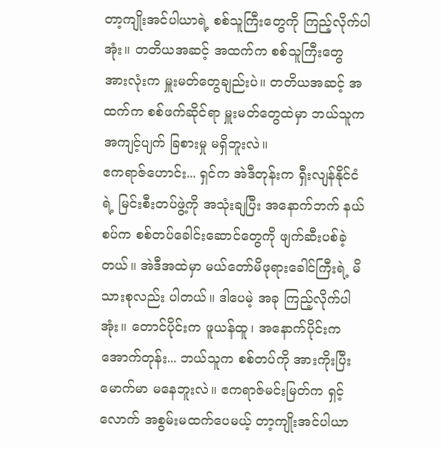တာ့ကျိုးအင်ပါယာရဲ့ စစ်သူကြီးတွေကို ကြည့်လိုက်ပါအုံး။ တတိယအဆင့် အထက်က စစ်သူကြီးတွေ အားလုံးက မှူးမတ်တွေချည်းပဲ။ တတိယအဆင့် အထက်က စစ်ဖက်ဆိုင်ရာ မှူးမတ်တွေထဲမှာ ဘယ်သူက အကျင့်ပျက် ခြစားမှု မရှိဘူးလဲ။
ဧကရာဇ်ဟောင်း... ရှင်က အဲဒီတုန်းက ရှီးလျန်နိုင်ငံရဲ့ မြင်းစီးတပ်ဖွဲ့ကို အသုံးချပြီး အနောက်ဘက် နယ်စပ်က စစ်တပ်ခေါင်းဆောင်တွေကို ဖျက်ဆီးပစ်ခဲ့တယ်။ အဲဒီအထဲမှာ မယ်တော်မိဖုရားခေါင်ကြီးရဲ့ မိသားစုလည်း ပါတယ်။ ဒါပေမဲ့ အခု ကြည့်လိုက်ပါအုံး။ တောင်ပိုင်းက ဖူယန်ထူ၊ အနောက်ပိုင်းက အောက်တုန်း... ဘယ်သူက စစ်တပ်ကို အားကိုးပြီး မောက်မာ မနေဘူးလဲ။ ဧကရာဇ်မင်းမြတ်က ရှင့်လောက် အစွမ်းမထက်ပေမယ့် တာ့ကျိုးအင်ပါယာ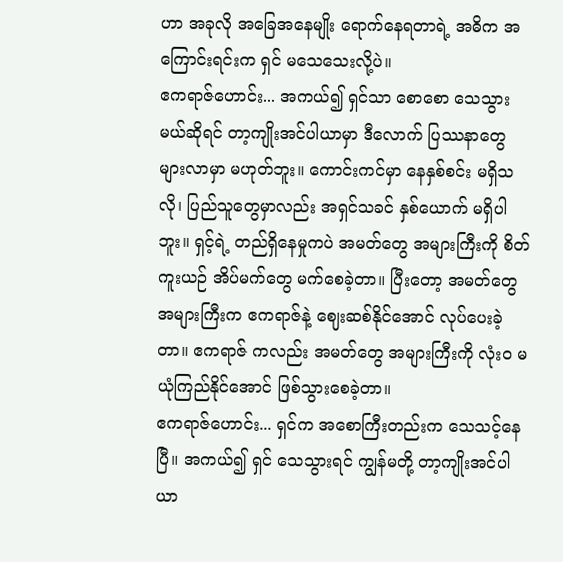ဟာ အခုလို အခြေအနေမျိုး ရောက်နေရတာရဲ့ အဓိက အကြောင်းရင်းက ရှင် မသေသေးလို့ပဲ။
ဧကရာဇ်ဟောင်း... အကယ်၍ ရှင်သာ စောစော သေသွားမယ်ဆိုရင် တာ့ကျိုးအင်ပါယာမှာ ဒီလောက် ပြဿနာတွေ များလာမှာ မဟုတ်ဘူး။ ကောင်းကင်မှာ နေနှစ်စင်း မရှိသလို၊ ပြည်သူတွေမှာလည်း အရှင်သခင် နှစ်ယောက် မရှိပါဘူး။ ရှင့်ရဲ့ တည်ရှိနေမှုကပဲ အမတ်တွေ အများကြီးကို စိတ်ကူးယဉ် အိပ်မက်တွေ မက်စေခဲ့တာ။ ပြီးတော့ အမတ်တွေ အများကြီးက ဧကရာဇ်နဲ့ ဈေးဆစ်နိုင်အောင် လုပ်ပေးခဲ့တာ။ ဧကရာဇ် ကလည်း အမတ်တွေ အများကြီးကို လုံးဝ မယုံကြည်နိုင်အောင် ဖြစ်သွားစေခဲ့တာ။
ဧကရာဇ်ဟောင်း... ရှင်က အစောကြီးတည်းက သေသင့်နေပြီ။ အကယ်၍ ရှင် သေသွားရင် ကျွန်မတို့ တာ့ကျိုးအင်ပါယာ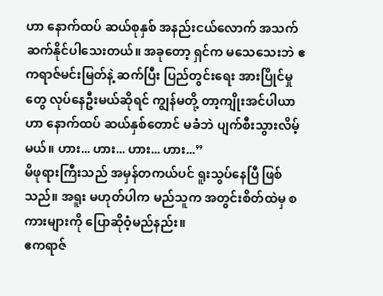ဟာ နောက်ထပ် ဆယ်စုနှစ် အနည်းငယ်လောက် အသက်ဆက်နိုင်ပါသေးတယ်။ အခုတော့ ရှင်က မသေသေးဘဲ ဧကရာဇ်မင်းမြတ်နဲ့ ဆက်ပြီး ပြည်တွင်းရေး အားပြိုင်မှုတွေ လုပ်နေဦးမယ်ဆိုရင် ကျွန်မတို့ တာ့ကျိုးအင်ပါယာဟာ နောက်ထပ် ဆယ်နှစ်တောင် မခံဘဲ ပျက်စီးသွားလိမ့်မယ်။ ဟား... ဟား... ဟား... ဟား...”
မိဖုရားကြီးသည် အမှန်တကယ်ပင် ရူးသွပ်နေပြီ ဖြစ်သည်။ အရူး မဟုတ်ပါက မည်သူက အတွင်းစိတ်ထဲမှ စကားများကို ပြောဆိုဝံ့မည်နည်း။
ဧကရာဇ်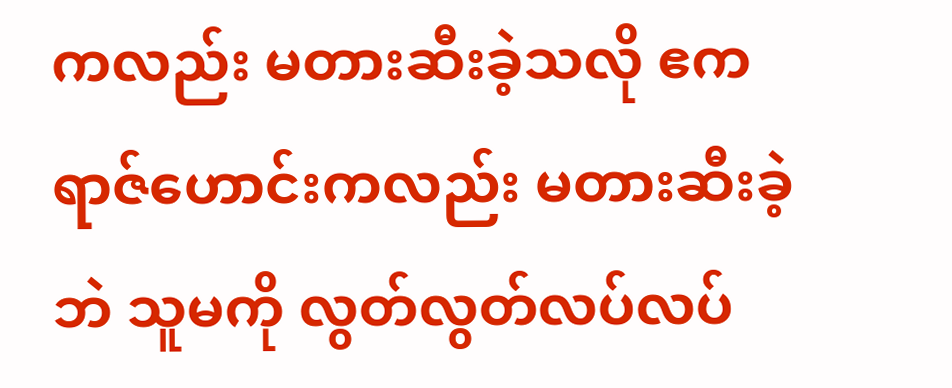ကလည်း မတားဆီးခဲ့သလို ဧကရာဇ်ဟောင်းကလည်း မတားဆီးခဲ့ဘဲ သူမကို လွတ်လွတ်လပ်လပ်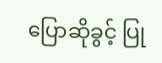ပြောဆိုခွင့် ပြု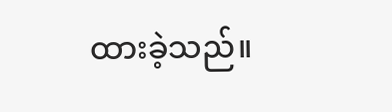ထားခဲ့သည်။